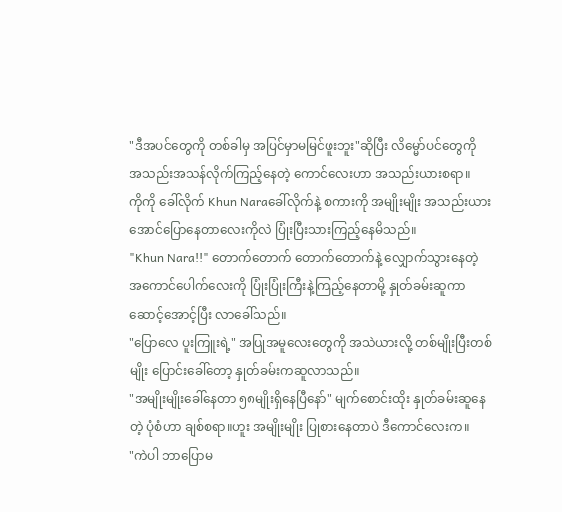"ဒီအပင်တွေကို တစ်ခါမှ အပြင်မှာမမြင်ဖူးဘူး"ဆိုပြီး လိမ္မော်ပင်တွေကို အသည်းအသန်လိုက်ကြည့်နေတဲ့ ကောင်လေးဟာ အသည်းယားစရာ။
ကိုကို ခေါ်လိုက် Khun Naraခေါ်လိုက်နဲ့ စကားကို အမျိုးမျိုး အသည်းယားအောင်ပြောနေတာလေးကိုလဲ ပြုံးပြီးသားကြည့်နေမိသည်။
"Khun Nara!!" တောက်တောက် တောက်တောက်နဲ့ လျှောက်သွားနေတဲ့ အကောင်ပေါက်လေးကို ပြုံးပြုံးကြီးနဲ့ကြည့်နေတာမို့ နှုတ်ခမ်းဆူကာ ဆောင့်အောင့်ပြီး လာခေါ်သည်။
"ပြောလေ ပူးကြူးရဲ့" အပြုအမူလေးတွေကို အသဲယားလို့ တစ်မျိုးပြီးတစ်မျိုး ပြောင်းခေါ်တော့ နှုတ်ခမ်းကဆူလာသည်။
"အမျိုးမျိုးခေါ်နေတာ ၅၈မျိုးရှိနေပြီနော်" မျက်စောင်းထိုး နှုတ်ခမ်းဆူနေတဲ့ ပုံစံဟာ ချစ်စရာ။ဟူး အမျိုးမျိုး ပြုစားနေတာပဲ ဒီကောင်လေးက။
"ကဲပါ ဘာပြောမ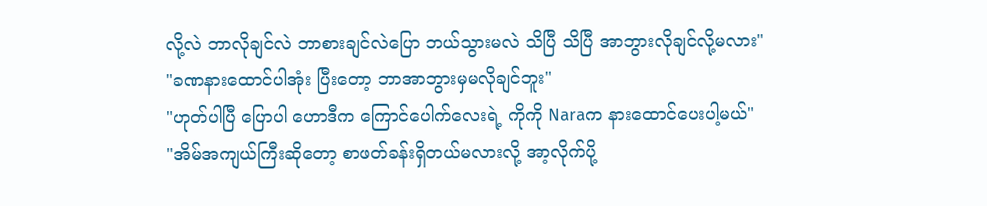လို့လဲ ဘာလိုချင်လဲ ဘာစားချင်လဲပြော ဘယ်သွားမလဲ သိပြီ သိပြီ အာဘွားလိုချင်လို့မလား"
"ခဏနားထောင်ပါအုံး ပြီးတော့ ဘာအာဘွားမှမလိုချင်ဘူး"
"ဟုတ်ပါပြီ ပြောပါ ဟောဒီက ကြောင်ပေါက်လေးရဲ့ ကိုကို Naraက နားထောင်ပေးပါ့မယ်"
"အိမ်အကျယ်ကြီးဆိုတော့ စာဖတ်ခန်းရှိတယ်မလားလို့ အာ့လိုက်ပို့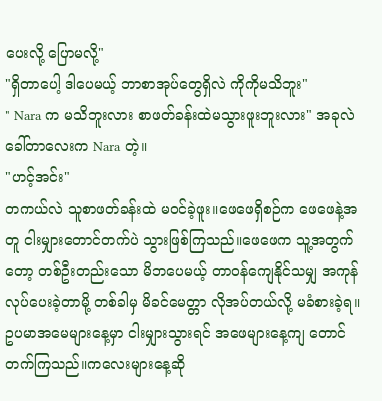ပေးလို့ ပြောမလို့"
"ရှိတာပေါ့ ဒါပေမယ့် ဘာစာအုပ်တွေရှိလဲ ကိုကိုမသိဘူး"
" Nara က မသိဘူးလား စာဖတ်ခန်းထဲမသွားဖူးဘူးလား" အခုလဲ ခေါ်တာလေးက Nara တဲ့။
"ဟင့်အင်း"
တကယ်လဲ သူစာဖတ်ခန်းထဲ မဝင်ခဲ့ဖူး။ဖေဖေရှိစဉ်က ဖေဖေနဲ့အတူ ငါးမျှားတောင်တက်ပဲ သွားဖြစ်ကြသည်။ဖေဖေက သူ့အတွက်တော့ တစ်ဦးတည်းသော မိဘပေမယ့် တာဝန်ကျေနိုင်သမျှ အကုန်လုပ်ပေးခဲ့တာမို့ တစ်ခါမှ မိခင်မေတ္တာ လိုအပ်တယ်လို့ မခံစားခဲ့ရ။ဥပမာအမေများနေ့မှာ ငါးမျှားသွားရင် အဖေများနေ့ကျ တောင်တက်ကြသည်။ကလေးများနေ့ဆို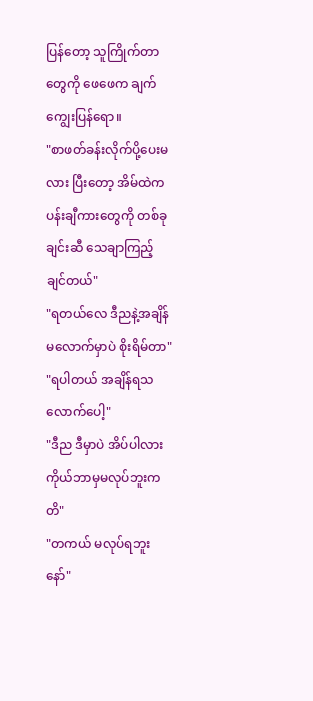ပြန်တော့ သူကြိုက်တာတွေကို ဖေဖေက ချက်ကျွေးပြန်ရော။
"စာဖတ်ခန်းလိုက်ပို့ပေးမလား ပြီးတော့ အိမ်ထဲက ပန်းချီကားတွေကို တစ်ခုချင်းဆီ သေချာကြည့်ချင်တယ်"
"ရတယ်လေ ဒီညနဲ့အချိန်မလောက်မှာပဲ စိုးရိမ်တာ"
"ရပါတယ် အချိန်ရသလောက်ပေါ့"
"ဒီည ဒီမှာပဲ အိပ်ပါလား ကိုယ်ဘာမှမလုပ်ဘူးကတိ"
"တကယ် မလုပ်ရဘူးနော်"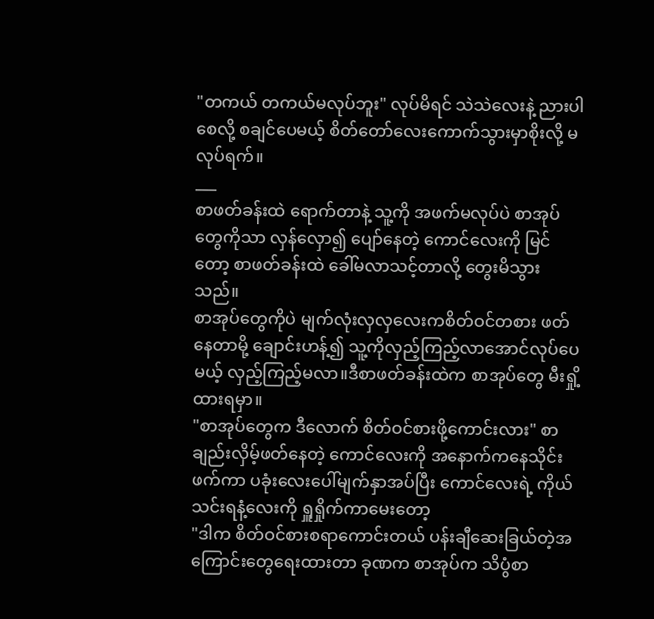"တကယ် တကယ်မလုပ်ဘူး" လုပ်မိရင် သဲသဲလေးနဲ့ ညားပါစေလို့ စချင်ပေမယ့် စိတ်တော်လေးကောက်သွားမှာစိုးလို့ မလုပ်ရက်။
___
စာဖတ်ခန်းထဲ ရောက်တာနဲ့ သူ့ကို အဖက်မလုပ်ပဲ စာအုပ်တွေကိုသာ လှန်လှော၍ ပျော်နေတဲ့ ကောင်လေးကို မြင်တော့ စာဖတ်ခန်းထဲ ခေါ်မလာသင့်တာလို့ တွေးမိသွားသည်။
စာအုပ်တွေကိုပဲ မျက်လုံးလှလှလေးကစိတ်ဝင်တစား ဖတ်နေတာမို့ ချောင်းဟန့်၍ သူ့ကိုလှည့်ကြည့်လာအောင်လုပ်ပေမယ့် လှည့်ကြည့်မလာ။ဒီစာဖတ်ခန်းထဲက စာအုပ်တွေ မီးရှို့ထားရမှာ။
"စာအုပ်တွေက ဒီလောက် စိတ်ဝင်စားဖို့ကောင်းလား" စာချည်းလှိမ့်ဖတ်နေတဲ့ ကောင်လေးကို အနောက်ကနေသိုင်းဖက်ကာ ပခုံးလေးပေါ်မျက်နှာအပ်ပြီး ကောင်လေးရဲ့ ကိုယ်သင်းရနံ့လေးကို ရှူရှိုက်ကာမေးတော့
"ဒါက စိတ်ဝင်စားစရာကောင်းတယ် ပန်းချီဆေးခြယ်တဲ့အကြောင်းတွေရေးထားတာ ခုဏက စာအုပ်က သိပွံစာ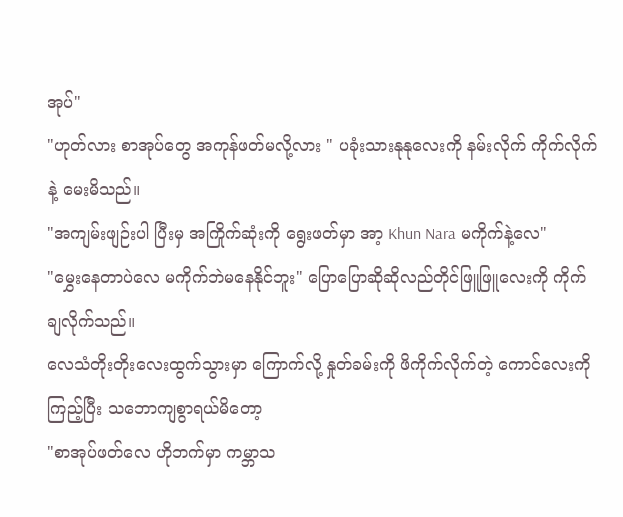အုပ်"
"ဟုတ်လား စာအုပ်တွေ အကုန်ဖတ်မလို့လား " ပခုံးသားနုနုလေးကို နမ်းလိုက် ကိုက်လိုက်နဲ့ မေးမိသည်။
"အကျမ်းဖျဉ်းပါ ပြီးမှ အကြိုက်ဆုံးကို ရွေးဖတ်မှာ အာ့ Khun Nara မကိုက်နဲ့လေ"
"မွှေးနေတာပဲလေ မကိုက်ဘဲမနေနိုင်ဘူး" ပြောပြောဆိုဆိုလည်တိုင်ဖြူဖြူလေးကို ကိုက်ချလိုက်သည်။
လေသံတိုးတိုးလေးထွက်သွားမှာ ကြောက်လို့ နှုတ်ခမ်းကို ဖိကိုက်လိုက်တဲ့ ကောင်လေးကိုကြည့်ပြီး သဘောကျစွာရယ်မိတော့
"စာအုပ်ဖတ်လေ ဟိုဘက်မှာ ကမ္ဘာသ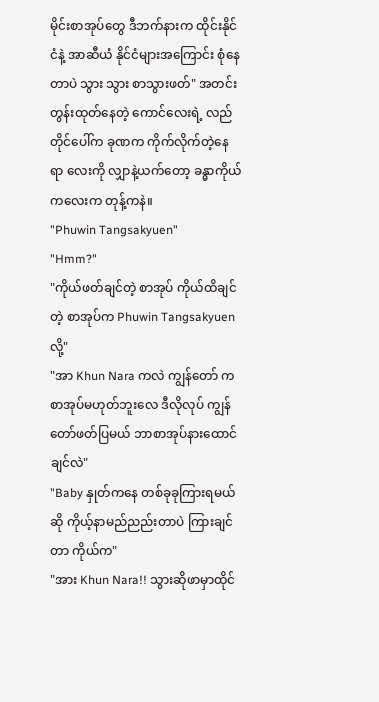မိုင်းစာအုပ်တွေ ဒီဘက်နားက ထိုင်းနိုင်ငံနဲ့ အာဆီယံ နိုင်ငံများအကြောင်း စုံနေတာပဲ သွား သွား စာသွားဖတ်" အတင်းတွန်းထုတ်နေတဲ့ ကောင်လေးရဲ့ လည်တိုင်ပေါ်က ခုဏက ကိုက်လိုက်တဲ့နေရာ လေးကို လျှာနဲ့ယက်တော့ ခန္ဓာကိုယ်ကလေးက တုန့်ကနဲ။
"Phuwin Tangsakyuen"
"Hmm?"
"ကိုယ်ဖတ်ချင်တဲ့ စာအုပ် ကိုယ်ထိချင်တဲ့ စာအုပ်က Phuwin Tangsakyuen လို့"
"အာ Khun Nara ကလဲ ကျွန်တော် က စာအုပ်မဟုတ်ဘူးလေ ဒီလိုလုပ် ကျွန်တော်ဖတ်ပြမယ် ဘာစာအုပ်နားထောင်ချင်လဲ"
"Baby နှုတ်ကနေ တစ်ခုခုကြားရမယ်ဆို ကိုယ့်နာမည်ညည်းတာပဲ ကြားချင်တာ ကိုယ်က"
"အား Khun Nara!! သွားဆိုဖာမှာထိုင်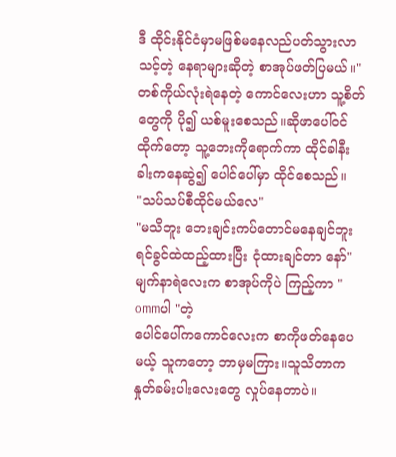ဒီ ထိုင်းနိုင်ငံမှာမဖြစ်မနေလည်ပတ်သွားလာသင့်တဲ့ နေရာများဆိုတဲ့ စာအုပ်ဖတ်ပြမယ်။"
တစ်ကိုယ်လုံးရဲနေတဲ့ ကောင်လေးဟာ သူ့စိတ်တွေကို ပို၍ ယစ်မူးစေသည်။ဆိုဖာပေါ်ဝင်ထိုက်တော့ သူ့ဘေးကိုရောက်ကာ ထိုင်ခါနီး ခါးကနေဆွဲ၍ ပေါင်ပေါ်မှာ ထိုင်စေသည်။
"သပ်သပ်စီထိုင်မယ်လေ"
"မသိဘူး ဘေးချင်းကပ်တောင်မနေချင်ဘူး ရင်ခွင်ထဲထည့်ထားပြီး ငုံထားချင်တာ နော်"
မျက်နာရဲလေးက စာအုပ်ကိုပဲ ကြည့်ကာ " ommပါ "တဲ့
ပေါင်ပေါ်ကကောင်လေးက စာကိုဖတ်နေပေမယ့် သူကတော့ ဘာမှမကြား။သူသိတာက နှုတ်ခမ်းပါးလေးတွေ လှုပ်နေတာပဲ။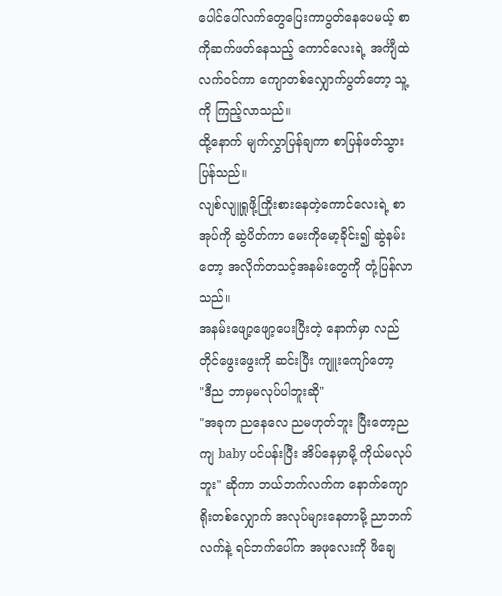ပေါင်ပေါ်လက်တွေပြေးကာပွတ်နေပေမယ့် စာကိုဆက်ဖတ်နေသည့် ကောင်လေးရဲ့ အင်္ကျီထဲ လက်ဝင်ကာ ကျောတစ်လျှောက်ပွတ်တော့ သူ့ကို ကြည့်လာသည်။
ထို့နောက် မျက်လွှာပြန်ချကာ စာပြန်ဖတ်သွားပြန်သည်။
လျစ်လျူရှုဖို့ကြိုးစားနေတဲ့ကောင်လေးရဲ့ စာအုပ်ကို ဆွဲပိတ်ကာ မေးကိုမော့ခိုင်း၍ ဆွဲနမ်းတော့ အလိုက်တသင့်အနမ်းတွေကို တုံ့ပြန်လာသည်။
အနမ်းဖျော့ဖျော့ပေးပြီးတဲ့ နောက်မှာ လည်တိုင်ဖွေးဖွေးကို ဆင်းပြီး ကျူးကျော်တော့
"ဒီည ဘာမှမလုပ်ပါဘူးဆို"
"အခုက ညနေလေ ညမဟုတ်ဘူး ပြီးတော့ညကျ baby ပင်ပန်းပြီး အိပ်နေမှာမို့ ကိုယ်မလုပ်ဘူး" ဆိုကာ ဘယ်ဘက်လက်က နောက်ကျောရိုးတစ်လျှောက် အလုပ်များနေတာမို့ ညာဘက်လက်နဲ့ ရင်ဘက်ပေါ်က အဖုလေးကို ဖိချေ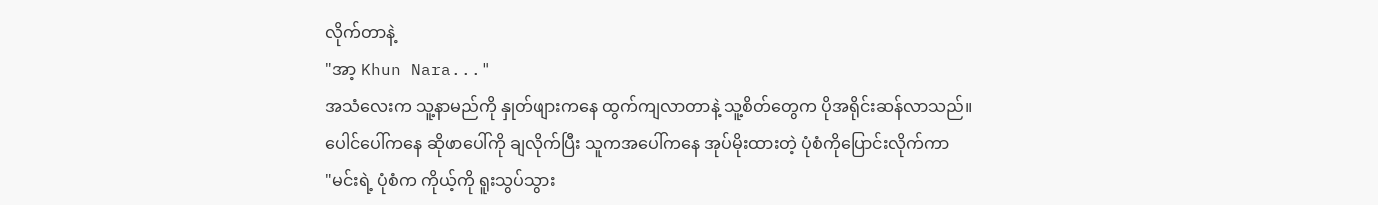လိုက်တာနဲ့
"အာ့ Khun Nara..."
အသံလေးက သူ့နာမည်ကို နှုတ်ဖျားကနေ ထွက်ကျလာတာနဲ့ သူ့စိတ်တွေက ပိုအရိုင်းဆန်လာသည်။
ပေါင်ပေါ်ကနေ ဆိုဖာပေါ်ကို ချလိုက်ပြီး သူကအပေါ်ကနေ အုပ်မိုးထားတဲ့ ပုံစံကိုပြောင်းလိုက်ကာ
"မင်းရဲ့ ပုံစံက ကိုယ့်ကို ရူးသွပ်သွား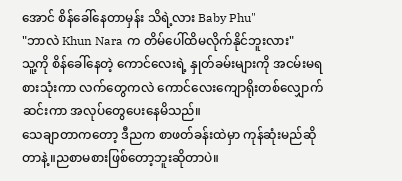အောင် စိန်ခေါ်နေတာမှန်း သိရဲ့လား Baby Phu"
"ဘာလဲ Khun Nara က တိမ်ပေါ်ထိမလိုက်နိုင်ဘူးလား"
သူ့ကို စိန်ခေါ်နေတဲ့ ကောင်လေးရဲ့ နှုတ်ခမ်းများကို အငမ်းမရစားသုံးကာ လက်တွေကလဲ ကောင်လေးကျောရိုးတစ်လျှောက်ဆင်းကာ အလုပ်တွေပေးနေမိသည်။
သေချာတာကတော့ ဒီညက စာဖတ်ခန်းထဲမှာ ကုန်ဆုံးမည်ဆိုတာနဲ့။ညစာမစားဖြစ်တော့ဘူးဆိုတာပဲ။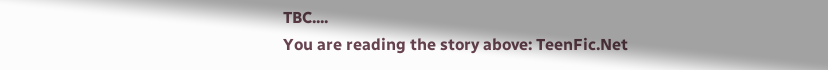TBC....
You are reading the story above: TeenFic.Net